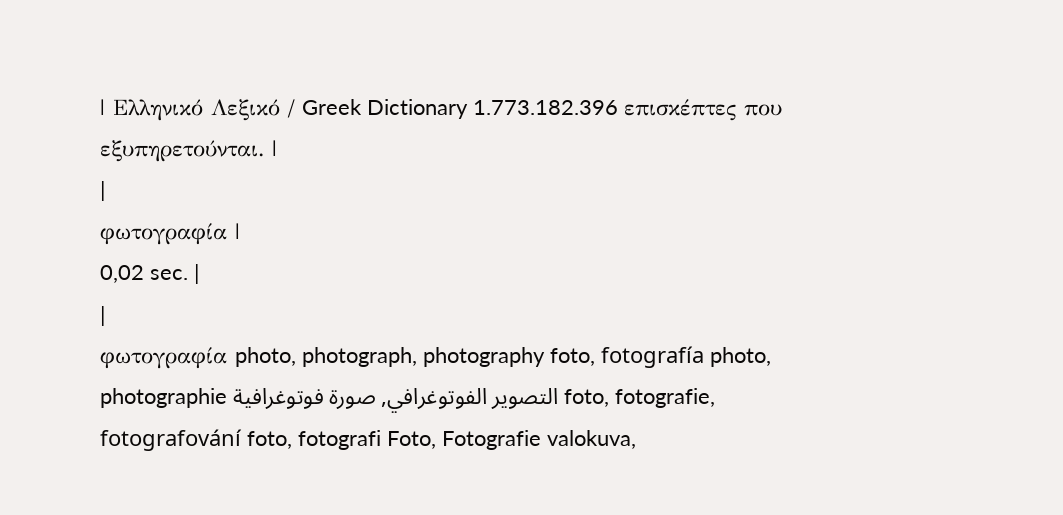| Ελληνικό Λεξικό / Greek Dictionary 1.773.182.396 επισκέπτες που εξυπηρετούνται. |
|
φωτογραφία |
0,02 sec. |
|
φωτογραφία photo, photograph, photography foto, fotografía photo, photographie التصوير الفوتوغرافي, صورة فوتوغرافية foto, fotografie, fotografování foto, fotografi Foto, Fotografie valokuva,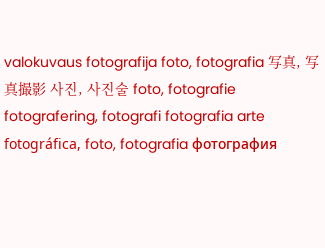valokuvaus fotografija foto, fotografia 写真, 写真撮影 사진, 사진술 foto, fotografie fotografering, fotografi fotografia arte fotográfica, foto, fotografia фотография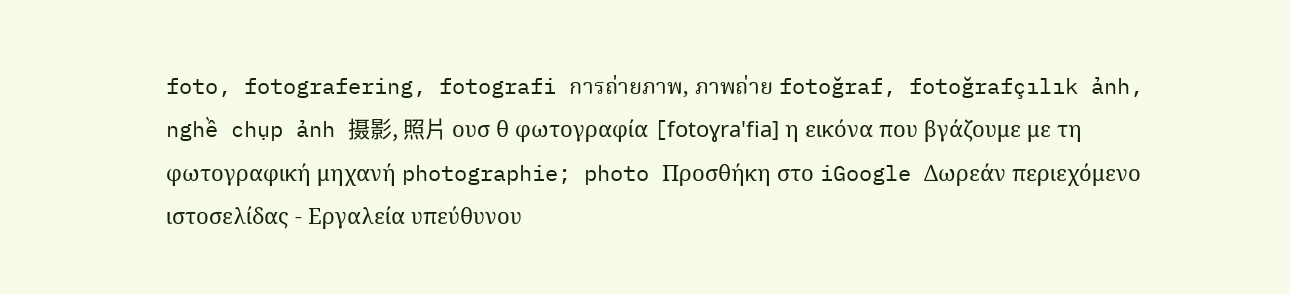foto, fotografering, fotografi การถ่ายภาพ, ภาพถ่าย fotoğraf, fotoğrafçılık ảnh, nghề chụp ảnh 摄影, 照片 ουσ θ φωτογραφία [fotoɣra'fia] η εικόνα που βγάζουμε με τη φωτογραφική μηχανή photographie; photo Προσθήκη στο iGoogle Δωρεάν περιεχόμενο ιστοσελίδας - Εργαλεία υπεύθυνου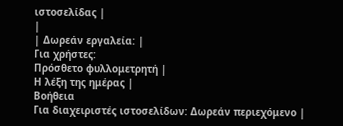ιστοσελίδας |
|
| Δωρεάν εργαλεία: |
Για χρήστες:
Πρόσθετο φυλλομετρητή |
Η λέξη της ημέρας |
Βοήθεια
Για διαχειριστές ιστοσελίδων: Δωρεάν περιεχόμενο |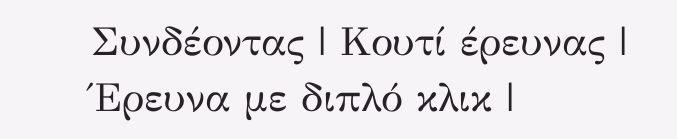Συνδέοντας | Κουτί έρευνας | Έρευνα με διπλό κλικ |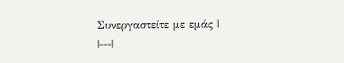Συνεργαστείτε με εμάς |
|---|